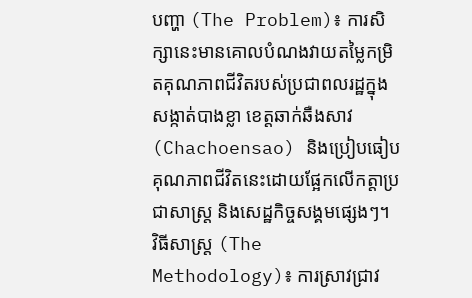បញ្ហា (The Problem)៖ ការសិក្សានេះមានគោលបំណងវាយតម្លៃកម្រិតគុណភាពជីវិតរបស់ប្រជាពលរដ្ឋក្នុងសង្កាត់បាងខ្លា ខេត្តឆាក់ឆឺងសាវ (Chachoensao) និងប្រៀបធៀបគុណភាពជីវិតនេះដោយផ្អែកលើកត្តាប្រជាសាស្ត្រ និងសេដ្ឋកិច្ចសង្គមផ្សេងៗ។
វិធីសាស្ត្រ (The Methodology)៖ ការស្រាវជ្រាវ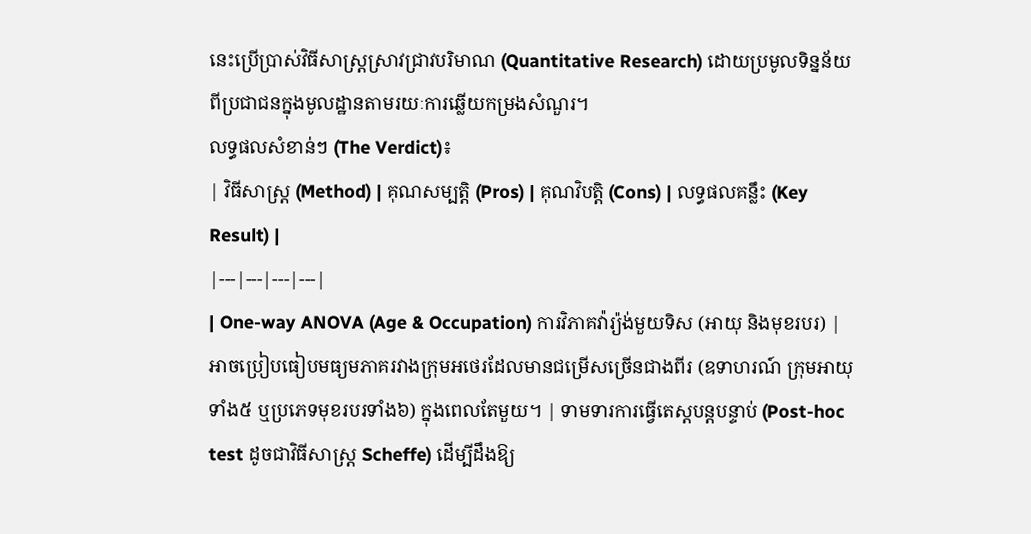នេះប្រើប្រាស់វិធីសាស្ត្រស្រាវជ្រាវបរិមាណ (Quantitative Research) ដោយប្រមូលទិន្នន័យពីប្រជាជនក្នុងមូលដ្ឋានតាមរយៈការឆ្លើយកម្រងសំណួរ។
លទ្ធផលសំខាន់ៗ (The Verdict)៖
| វិធីសាស្ត្រ (Method) | គុណសម្បត្តិ (Pros) | គុណវិបត្តិ (Cons) | លទ្ធផលគន្លឹះ (Key Result) |
|---|---|---|---|
| One-way ANOVA (Age & Occupation) ការវិភាគវ៉ារ្យ៉ង់មួយទិស (អាយុ និងមុខរបរ) |
អាចប្រៀបធៀបមធ្យមភាគរវាងក្រុមអថេរដែលមានជម្រើសច្រើនជាងពីរ (ឧទាហរណ៍ ក្រុមអាយុទាំង៥ ឬប្រភេទមុខរបរទាំង៦) ក្នុងពេលតែមួយ។ | ទាមទារការធ្វើតេស្តបន្តបន្ទាប់ (Post-hoc test ដូចជាវិធីសាស្ត្រ Scheffe) ដើម្បីដឹងឱ្យ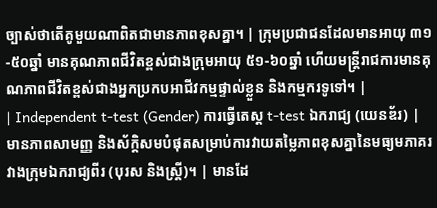ច្បាស់ថាតើគូមួយណាពិតជាមានភាពខុសគ្នា។ | ក្រុមប្រជាជនដែលមានអាយុ ៣១-៥០ឆ្នាំ មានគុណភាពជីវិតខ្ពស់ជាងក្រុមអាយុ ៥១-៦០ឆ្នាំ ហើយមន្ត្រីរាជការមានគុណភាពជីវិតខ្ពស់ជាងអ្នកប្រកបអាជីវកម្មផ្ទាល់ខ្លួន និងកម្មករទូទៅ។ |
| Independent t-test (Gender) ការធ្វើតេស្ត t-test ឯករាជ្យ (យេនឌ័រ) |
មានភាពសាមញ្ញ និងស័ក្តិសមបំផុតសម្រាប់ការវាយតម្លៃភាពខុសគ្នានៃមធ្យមភាគរវាងក្រុមឯករាជ្យពីរ (បុរស និងស្ត្រី)។ | មានដែ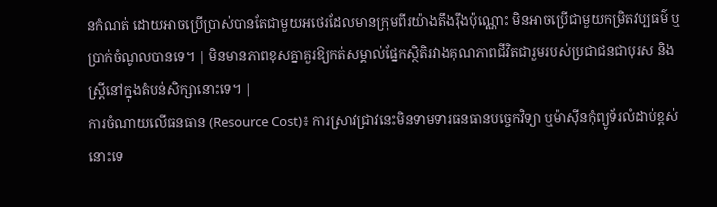នកំណត់ ដោយអាចប្រើប្រាស់បានតែជាមួយអថេរដែលមានក្រុមពីរយ៉ាងតឹងរ៉ឹងប៉ុណ្ណោះ មិនអាចប្រើជាមួយកម្រិតវប្បធម៌ ឬប្រាក់ចំណូលបានទេ។ | មិនមានភាពខុសគ្នាគួរឱ្យកត់សម្គាល់ផ្នែកស្ថិតិរវាងគុណភាពជីវិតជារួមរបស់ប្រជាជនជាបុរស និងស្ត្រីនៅក្នុងតំបន់សិក្សានោះទេ។ |
ការចំណាយលើធនធាន (Resource Cost)៖ ការស្រាវជ្រាវនេះមិនទាមទារធនធានបច្ចេកវិទ្យា ឬម៉ាស៊ីនកុំព្យូទ័រលំដាប់ខ្ពស់នោះទេ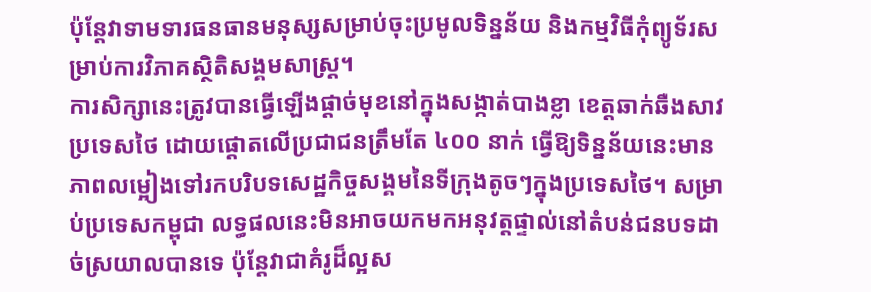ប៉ុន្តែវាទាមទារធនធានមនុស្សសម្រាប់ចុះប្រមូលទិន្នន័យ និងកម្មវិធីកុំព្យូទ័រសម្រាប់ការវិភាគស្ថិតិសង្គមសាស្ត្រ។
ការសិក្សានេះត្រូវបានធ្វើឡើងផ្តាច់មុខនៅក្នុងសង្កាត់បាងខ្លា ខេត្តឆាក់ឆឺងសាវ ប្រទេសថៃ ដោយផ្តោតលើប្រជាជនត្រឹមតែ ៤០០ នាក់ ធ្វើឱ្យទិន្នន័យនេះមានភាពលម្អៀងទៅរកបរិបទសេដ្ឋកិច្ចសង្គមនៃទីក្រុងតូចៗក្នុងប្រទេសថៃ។ សម្រាប់ប្រទេសកម្ពុជា លទ្ធផលនេះមិនអាចយកមកអនុវត្តផ្ទាល់នៅតំបន់ជនបទដាច់ស្រយាលបានទេ ប៉ុន្តែវាជាគំរូដ៏ល្អស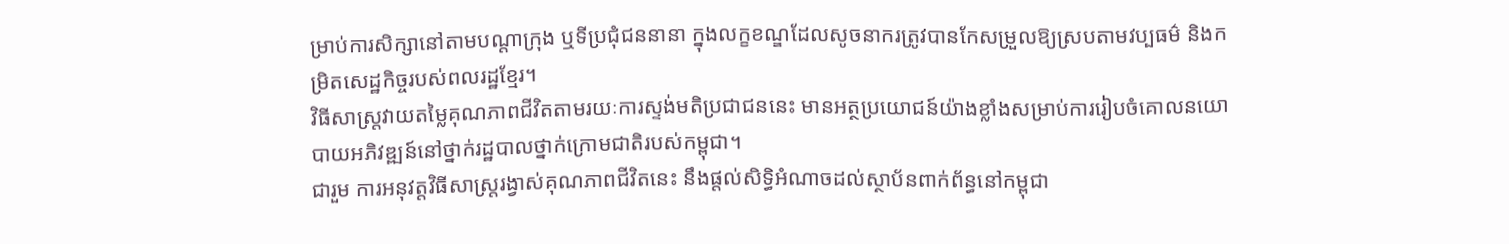ម្រាប់ការសិក្សានៅតាមបណ្តាក្រុង ឬទីប្រជុំជននានា ក្នុងលក្ខខណ្ឌដែលសូចនាករត្រូវបានកែសម្រួលឱ្យស្របតាមវប្បធម៌ និងកម្រិតសេដ្ឋកិច្ចរបស់ពលរដ្ឋខ្មែរ។
វិធីសាស្ត្រវាយតម្លៃគុណភាពជីវិតតាមរយៈការស្ទង់មតិប្រជាជននេះ មានអត្ថប្រយោជន៍យ៉ាងខ្លាំងសម្រាប់ការរៀបចំគោលនយោបាយអភិវឌ្ឍន៍នៅថ្នាក់រដ្ឋបាលថ្នាក់ក្រោមជាតិរបស់កម្ពុជា។
ជារួម ការអនុវត្តវិធីសាស្ត្ររង្វាស់គុណភាពជីវិតនេះ នឹងផ្តល់សិទ្ធិអំណាចដល់ស្ថាប័នពាក់ព័ន្ធនៅកម្ពុជា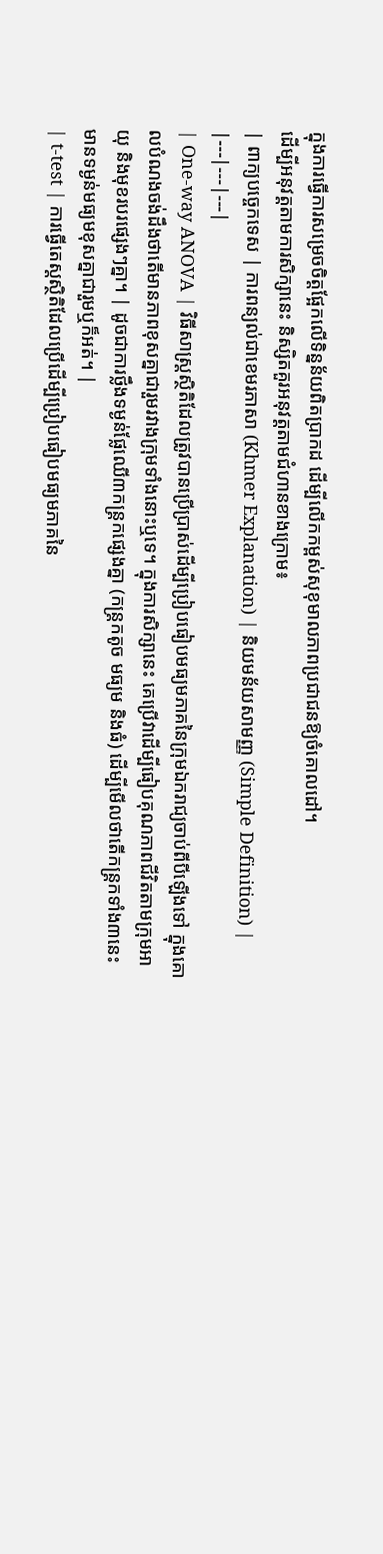ក្នុងការធ្វើការសម្រេចចិត្តផ្អែកលើទិន្នន័យពិតប្រាកដ ដើម្បីលើកកម្ពស់សុខុមាលភាពប្រជាជនឱ្យចំគោលដៅ។
ដើម្បីអនុវត្តតាមការសិក្សានេះ និស្សិតគួរអនុវត្តតាមជំហានខាងក្រោម៖
| ពាក្យបច្ចេកទេស | ការពន្យល់ជាខេមរភាសា (Khmer Explanation) | និយមន័យសាមញ្ញ (Simple Definition) |
|---|---|---|
| One-way ANOVA | វិធីសាស្ត្រស្ថិតិដែលត្រូវបានប្រើប្រាស់ដើម្បីប្រៀបធៀបមធ្យមភាគនៃក្រុមឯករាជ្យចាប់ពីបីឡើងទៅ ក្នុងគោលបំណងចង់ដឹងថាតើមានភាពខុសគ្នាជារួមរវាងក្រុមទាំងនោះឬទេ។ ក្នុងការសិក្សានេះ គេប្រើវាដើម្បីធៀបគុណភាពជីវិតតាមក្រុមអាយុ និងមុខរបរផ្សេងៗគ្នា។ | ដូចជាការថ្លឹងទម្ងន់ផ្លែឈើ៣កន្ត្រកផ្សេងគ្នា (កន្ត្រកតូច មធ្យម និងធំ) ដើម្បីមើលថាតើកន្ត្រកទាំង៣នេះមានទម្ងន់មធ្យមខុសគ្នាជារួមឬក៏អត់។ |
| t-test | ការធ្វើតេស្តស្ថិតិដែលប្រើដើម្បីប្រៀបធៀបមធ្យមភាគនៃ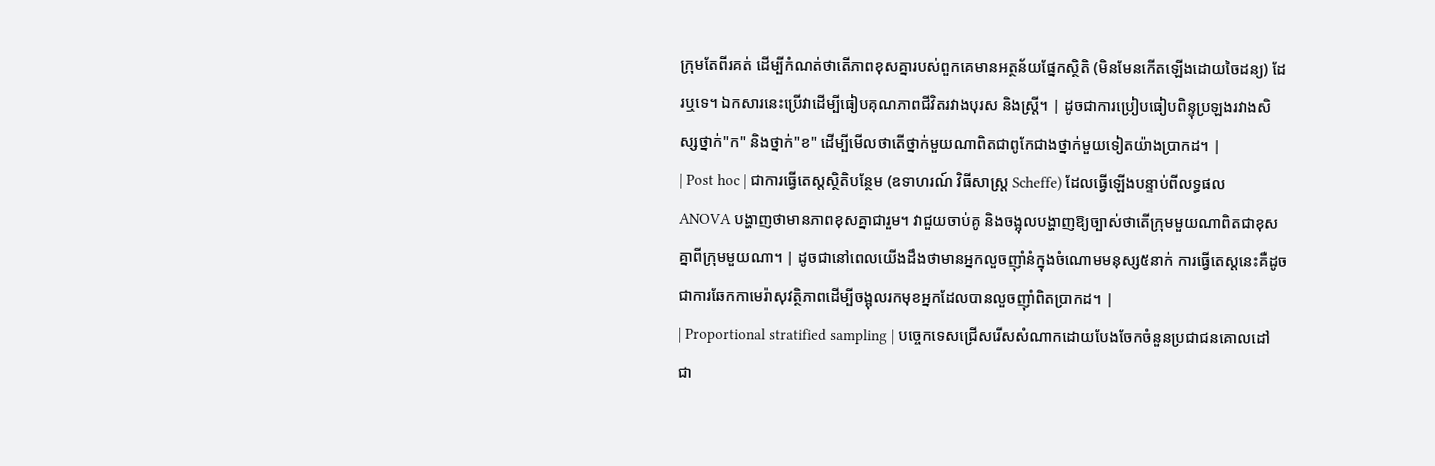ក្រុមតែពីរគត់ ដើម្បីកំណត់ថាតើភាពខុសគ្នារបស់ពួកគេមានអត្ថន័យផ្នែកស្ថិតិ (មិនមែនកើតឡើងដោយចៃដន្យ) ដែរឬទេ។ ឯកសារនេះប្រើវាដើម្បីធៀបគុណភាពជីវិតរវាងបុរស និងស្ត្រី។ | ដូចជាការប្រៀបធៀបពិន្ទុប្រឡងរវាងសិស្សថ្នាក់"ក" និងថ្នាក់"ខ" ដើម្បីមើលថាតើថ្នាក់មួយណាពិតជាពូកែជាងថ្នាក់មួយទៀតយ៉ាងប្រាកដ។ |
| Post hoc | ជាការធ្វើតេស្តស្ថិតិបន្ថែម (ឧទាហរណ៍ វិធីសាស្ត្រ Scheffe) ដែលធ្វើឡើងបន្ទាប់ពីលទ្ធផល ANOVA បង្ហាញថាមានភាពខុសគ្នាជារួម។ វាជួយចាប់គូ និងចង្អុលបង្ហាញឱ្យច្បាស់ថាតើក្រុមមួយណាពិតជាខុសគ្នាពីក្រុមមួយណា។ | ដូចជានៅពេលយើងដឹងថាមានអ្នកលួចញ៉ាំនំក្នុងចំណោមមនុស្ស៥នាក់ ការធ្វើតេស្តនេះគឺដូចជាការឆែកកាមេរ៉ាសុវត្ថិភាពដើម្បីចង្អុលរកមុខអ្នកដែលបានលួចញ៉ាំពិតប្រាកដ។ |
| Proportional stratified sampling | បច្ចេកទេសជ្រើសរើសសំណាកដោយបែងចែកចំនួនប្រជាជនគោលដៅជា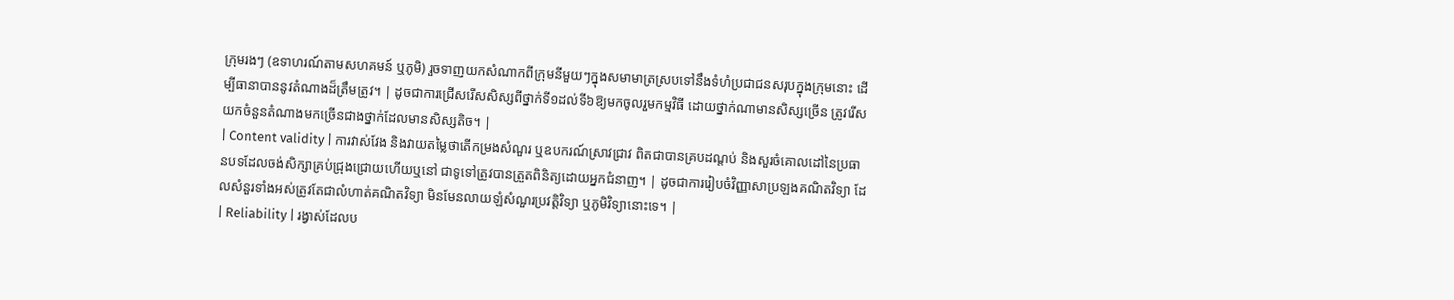ក្រុមរងៗ (ឧទាហរណ៍តាមសហគមន៍ ឬភូមិ) រួចទាញយកសំណាកពីក្រុមនីមួយៗក្នុងសមាមាត្រស្របទៅនឹងទំហំប្រជាជនសរុបក្នុងក្រុមនោះ ដើម្បីធានាបាននូវតំណាងដ៏ត្រឹមត្រូវ។ | ដូចជាការជ្រើសរើសសិស្សពីថ្នាក់ទី១ដល់ទី៦ឱ្យមកចូលរួមកម្មវិធី ដោយថ្នាក់ណាមានសិស្សច្រើន ត្រូវរើសយកចំនួនតំណាងមកច្រើនជាងថ្នាក់ដែលមានសិស្សតិច។ |
| Content validity | ការវាស់វែង និងវាយតម្លៃថាតើកម្រងសំណួរ ឬឧបករណ៍ស្រាវជ្រាវ ពិតជាបានគ្របដណ្តប់ និងសួរចំគោលដៅនៃប្រធានបទដែលចង់សិក្សាគ្រប់ជ្រុងជ្រោយហើយឬនៅ ជាទូទៅត្រូវបានត្រួតពិនិត្យដោយអ្នកជំនាញ។ | ដូចជាការរៀបចំវិញ្ញាសាប្រឡងគណិតវិទ្យា ដែលសំនួរទាំងអស់ត្រូវតែជាលំហាត់គណិតវិទ្យា មិនមែនលាយឡំសំណួរប្រវត្តិវិទ្យា ឬភូមិវិទ្យានោះទេ។ |
| Reliability | រង្វាស់ដែលប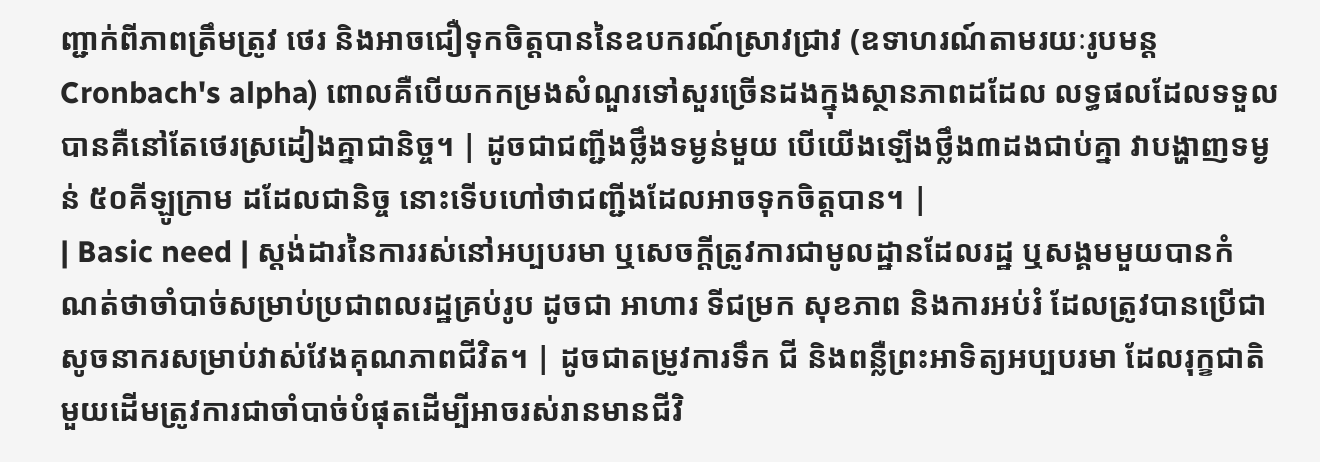ញ្ជាក់ពីភាពត្រឹមត្រូវ ថេរ និងអាចជឿទុកចិត្តបាននៃឧបករណ៍ស្រាវជ្រាវ (ឧទាហរណ៍តាមរយៈរូបមន្ត Cronbach's alpha) ពោលគឺបើយកកម្រងសំណួរទៅសួរច្រើនដងក្នុងស្ថានភាពដដែល លទ្ធផលដែលទទួលបានគឺនៅតែថេរស្រដៀងគ្នាជានិច្ច។ | ដូចជាជញ្ជីងថ្លឹងទម្ងន់មួយ បើយើងឡើងថ្លឹង៣ដងជាប់គ្នា វាបង្ហាញទម្ងន់ ៥០គីឡូក្រាម ដដែលជានិច្ច នោះទើបហៅថាជញ្ជីងដែលអាចទុកចិត្តបាន។ |
| Basic need | ស្តង់ដារនៃការរស់នៅអប្បបរមា ឬសេចក្តីត្រូវការជាមូលដ្ឋានដែលរដ្ឋ ឬសង្គមមួយបានកំណត់ថាចាំបាច់សម្រាប់ប្រជាពលរដ្ឋគ្រប់រូប ដូចជា អាហារ ទីជម្រក សុខភាព និងការអប់រំ ដែលត្រូវបានប្រើជាសូចនាករសម្រាប់វាស់វែងគុណភាពជីវិត។ | ដូចជាតម្រូវការទឹក ជី និងពន្លឺព្រះអាទិត្យអប្បបរមា ដែលរុក្ខជាតិមួយដើមត្រូវការជាចាំបាច់បំផុតដើម្បីអាចរស់រានមានជីវិ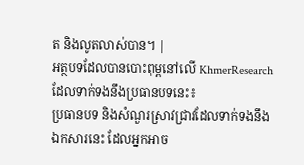ត និងលូតលាស់បាន។ |
អត្ថបទដែលបានបោះពុម្ពនៅលើ KhmerResearch ដែលទាក់ទងនឹងប្រធានបទនេះ៖
ប្រធានបទ និងសំណួរស្រាវជ្រាវដែលទាក់ទងនឹងឯកសារនេះ ដែលអ្នកអាច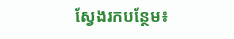ស្វែងរកបន្ថែម៖